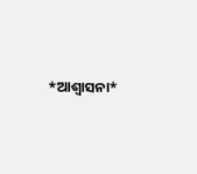*ଆଶ୍ଵାସନା*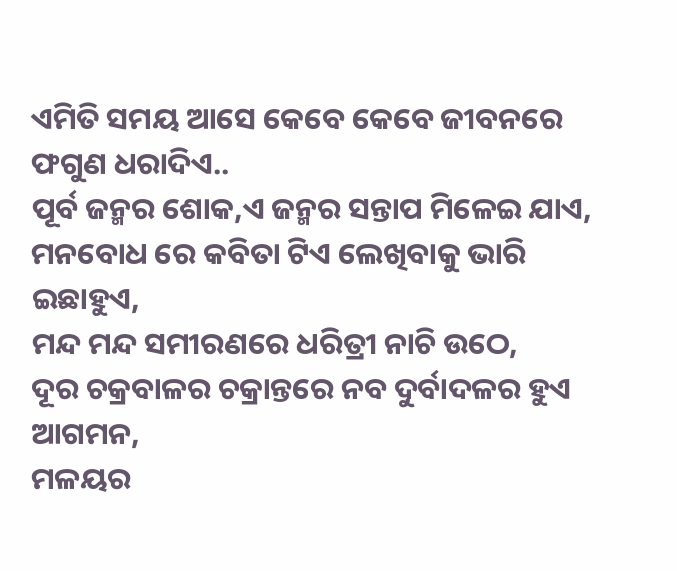ଏମିତି ସମୟ ଆସେ କେବେ କେବେ ଜୀବନରେ
ଫଗୁଣ ଧରାଦିଏ..
ପୂର୍ବ ଜନ୍ମର ଶୋକ,ଏ ଜନ୍ମର ସନ୍ତାପ ମିଳେଇ ଯାଏ,
ମନବୋଧ ରେ କବିତା ଟିଏ ଲେଖିବାକୁ ଭାରି ଇଛାହୁଏ,
ମନ୍ଦ ମନ୍ଦ ସମୀରଣରେ ଧରିତ୍ରୀ ନାଚି ଉଠେ,
ଦୂର ଚକ୍ରବାଳର ଚକ୍ରାନ୍ତରେ ନବ ଦୁର୍ବାଦଳର ହୁଏ ଆଗମନ,
ମଳୟର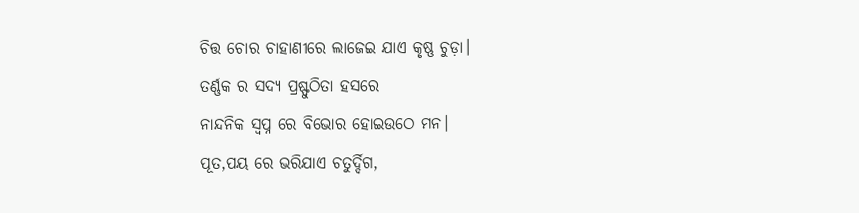ଚିତ୍ତ ଚୋର ଚାହାଣୀରେ ଲାଜେଇ ଯାଏ କୃଷ୍ଣ ଚୁଡ଼ା।
ତର୍ଣ୍ଣକ ର ସଦ୍ୟ ପ୍ରଷ୍ଫୁଠିତା ହସରେ
ନାନ୍ଦନିକ ସ୍ବପ୍ନ ରେ ବିଭୋର ହୋଇଉଠେ ମନ।
ପୂତ,ପୟ ରେ ଭରିଯାଏ ଚତୁର୍ଦ୍ଦିଗ,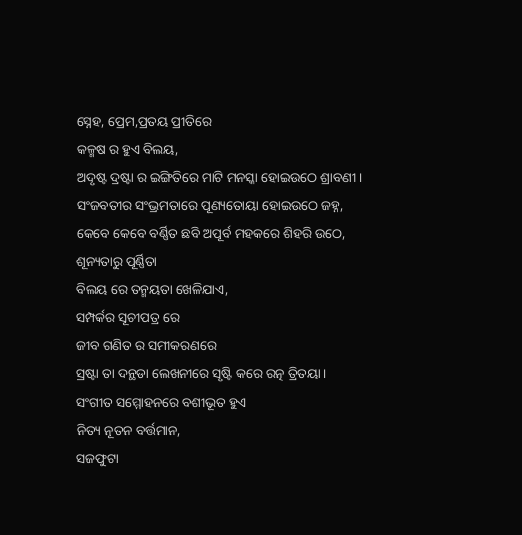ସ୍ନେହ, ପ୍ରେମ,ପ୍ରତୟ ପ୍ରୀତିରେ
କଳ୍ମଷ ର ହୁଏ ବିଲୟ,
ଅଦୃଷ୍ଟ ଦ୍ରଷ୍ଟା ର ଇଙ୍ଗିତିରେ ମାଟି ମନସ୍କା ହୋଇଉଠେ ଶ୍ରାବଣୀ।
ସଂଜବତୀର ସଂଭ୍ରମତାରେ ପୂଣ୍ୟତୋୟା ହୋଇଉଠେ ଜହ୍ନ,
କେବେ କେବେ ବର୍ଣ୍ଣିତ ଛବି ଅପୂର୍ବ ମହକରେ ଶିହରି ଉଠେ,
ଶୂନ୍ୟତାରୁ ପୂର୍ଣ୍ଣିତା
ବିଲୟ ରେ ତନ୍ମୟତା ଖେଳିଯାଏ,
ସମ୍ପର୍କର ସୂଚୀପତ୍ର ରେ
ଜୀବ ଗଣିତ ର ସମୀକରଣରେ
ସ୍ରଷ୍ଟା ତା ଦନ୍ଥଡା ଲେଖନୀରେ ସୃଷ୍ଟି କରେ ରତ୍ନ ତ୍ରିତୟା।
ସଂଗୀତ ସମ୍ମୋହନରେ ବଶୀଭୂତ ହୁଏ
ନିତ୍ୟ ନୂତନ ବର୍ତ୍ତମାନ,
ସଜଫୁଟା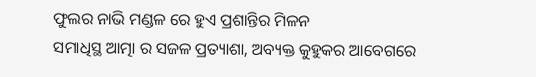ଫୁଲର ନାଭି ମଣ୍ଡଳ ରେ ହୁଏ ପ୍ରଶାନ୍ତିର ମିଳନ
ସମାଧିସ୍ଥ ଆତ୍ମା ର ସଜଳ ପ୍ରତ୍ୟାଶା, ଅବ୍ୟକ୍ତ କୁହୁକର ଆବେଗରେ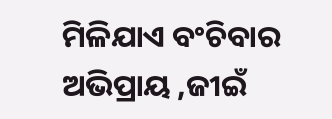ମିଳିଯାଏ ବଂଚିବାର ଅଭିପ୍ରାୟ ,ଜୀଇଁ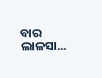ବାର ଲାଳସା...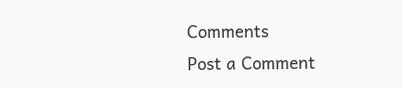Comments
Post a Comment